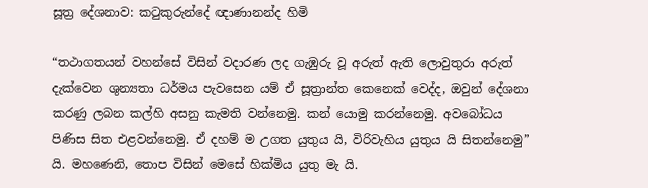සූත්‍ර දේශනාව: කටුකුරුන්දේ ඥාණානන්ද හිමි

“තථාගතයන් වහන්සේ විසින් වදාරණ ලද ගැඹුරු වූ අරුත් ඇති ලොවුතුරා අරුත් දැක්වෙන ශුන්‍යතා ධර්මය පැවසෙන යම් ඒ සූත්‍රාන්ත කෙනෙක් වෙද්ද, ඔවුන් දේශනා කරණු ලබන කල්හි අසනු කැමති වන්නෙමු. කන් යොමු කරන්නෙමු. අවබෝධය පිණිස සිත එළවන්නෙමු. ඒ දහම් ම උගත යුතුය යි, විරිවැහිය යුතුය යි සිතන්නෙමු” යි. මහණෙනි, තොප විසින් මෙසේ හික්මිය යුතු මැ යි.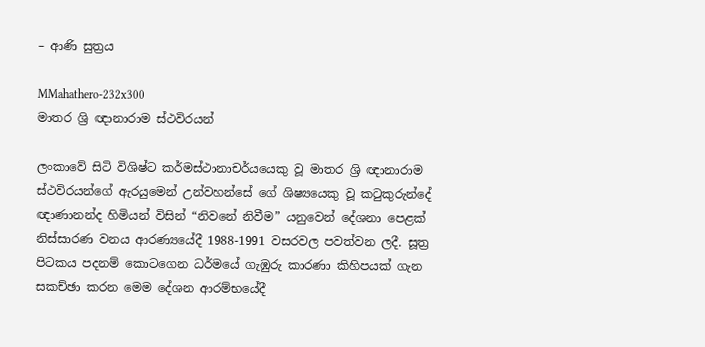– ආණි සුත්‍රය

MMahathero-232x300
මාතර ශ්‍රි ඥානාරාම ස්ථවිරයන්

ලංකාවේ සිටි විශිෂ්ට කර්මස්ථානාචර්යයෙකු වූ මාතර ශ්‍රි ඥානාරාම ස්ථවිරයන්ගේ ඇරයුමෙන් උන්වහන්සේ ගේ ශිෂ්‍යයෙකු වූ කටුකුරුන්දේ ඥාණානන්ද හිමියන් විසින් “නිවනේ නිවීම” යනුවෙන් දේශනා පෙළක් නිස්සාරණ වනය ආරණ්‍යයේදී 1988-1991 වසරවල පවත්වන ලදී. සූත්‍ර පිටකය පදනම් කොටගෙන ධර්මයේ ගැඹුරු කාරණා කිහිපයක් ගැන සකච්ඡා කරන මෙම දේශන ආරම්භයේදී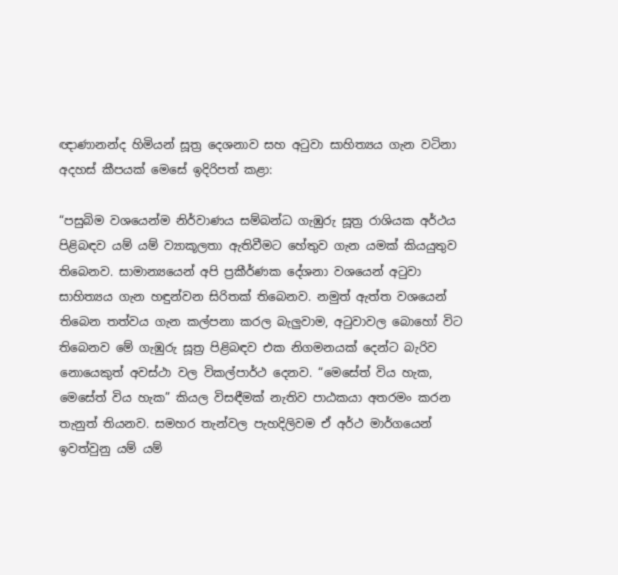ඥාණානන්ද හිමියන් සූත්‍ර දෙශනාව සහ අටුවා සාහිත්‍යය ගැන වටිනා අදහස් කීපයක් මෙසේ ඉදිරිපත් කළා:

“පසුබිම වශයෙන්ම නිර්වාණය සම්බන්ධ ගැඹුරු සූත්‍ර රාශියක අර්ථය පිළිබඳව යම් යම් ව්‍යාකූලතා ඇතිවීමට හේතුව ගැන යමක් කියයුතුව තිබෙනව. සාමාන්‍යයෙන් අපි ප්‍රකීර්ණක දේශනා වශයෙන් අටුවා සාහිත්‍යය ගැන හඳුන්වන සිරිතක් තිබෙනව. නමුත් ඇත්ත වශයෙන් තිබෙන තත්වය ගැන කල්පනා කරල බැලුවාම, අටුවාවල බොහෝ විට තිබෙනව මේ ගැඹුරු සූත්‍ර පිළිබඳව එක නිගමනයක් දෙන්ට බැරිව නොයෙකුත් අවස්ථා වල විකල්පාර්ථ දෙනව. “මෙසේත් විය හැක, මෙසේත් විය හැක” කියල විසඳීමක් නැතිව පාඨකයා අතරමං කරන තැනුත් තියනව. සමහර තැන්වල පැහදිලිවම ඒ අර්ථ මාර්ගයෙන් ඉවත්වුනු යම් යම්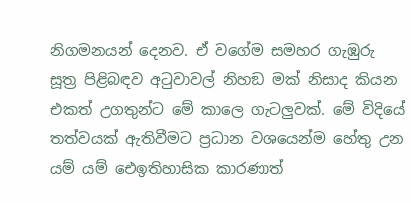නිගමනයන් දෙනව. ඒ වගේම සමහර ගැඹුරු සූත්‍ර පිළිබඳව අටුවාවල් නිහඞ මක් නිසාද කියන එකත් උගතුන්ට මේ කාලෙ ගැටලුවක්. මේ විදියේ තත්වයක් ඇතිවීමට ප්‍රධාන වශයෙන්ම හේතු උන යම් යම් ඓඉතිහාසික කාරණාත්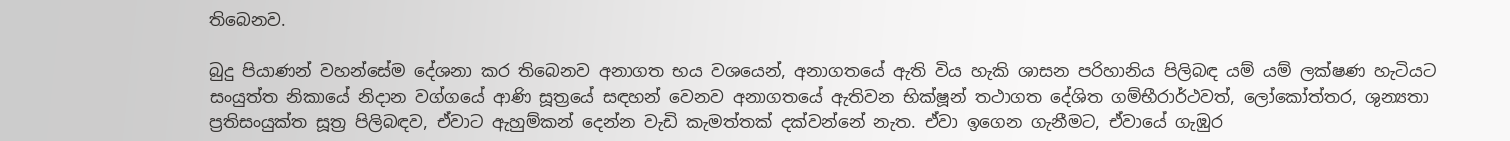තිබෙනව.

බුදු පියාණන් වහන්සේම දේශනා කර තිබෙනව අනාගත භය වශයෙන්, අනාගතයේ ඇති විය හැකි ශාසන පරිහානිය පිලිබඳ යම් යම් ලක්ෂණ හැටියට සංයුත්ත නිකායේ නිදාන වග්ගයේ ආණි සූත්‍රයේ සඳහන් වෙනව අනාගතයේ ඇතිවන භික්ෂූන් තථාගත දේශිත ගම්භීරාර්ථවත්, ලෝකෝත්තර, ශුන්‍යතා ප්‍රතිසංයුක්ත සූත්‍ර පිලිබඳව, ඒවාට ඇහුම්කන් දෙන්න වැඩි කැමත්තක් දක්වන්නේ නැත. ඒවා ඉගෙන ගැනීමට, ඒවායේ ගැඹුර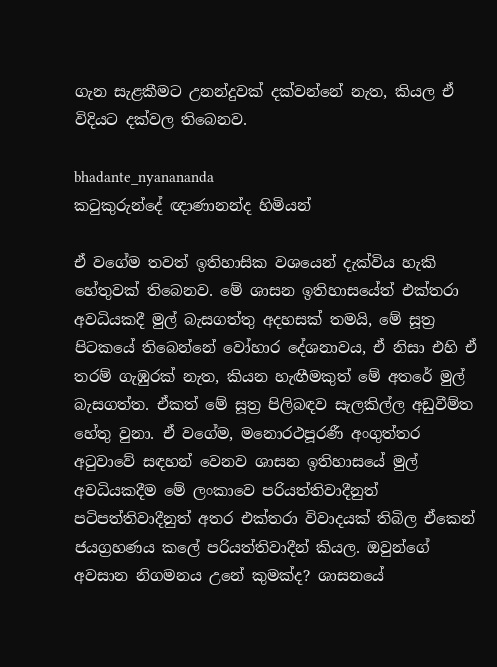ගැන සැළකීමට උනන්දුවක් දක්වන්නේ නැත, කියල ඒ විදියට දක්වල තිබෙනව.

bhadante_nyanananda
කටුකුරුන්දේ ඥාණානන්ද හිමියන්

ඒ වගේම තවත් ඉතිහාසික වශයෙන් දැක්විය හැකි හේතුවක් තිබෙනව. මේ ශාසන ඉතිහාසයේත් එක්තරා අවධියකදී මුල් බැසගත්තු අදහසක් තමයි, මේ සූත්‍ර පිටකයේ තිබෙන්නේ වෝහාර දේශනාවය, ඒ නිසා එහි ඒ තරම් ගැඹුරක් නැත, කියන හැඟීමකුත් මේ අතරේ මුල් බැසගත්ත. ඒකත් මේ සූත්‍ර පිලිබඳව සැලකිල්ල අඩුවීම්ත හේතු වුනා. ඒ වගේම, මනොරථපූරණී අංගුත්තර අටුවාවේ සඳහන් වෙනව ශාසන ඉතිහාසයේ මුල් අවධියකදීම මේ ලංකාවෙ පරියත්තිවාදීනුත් පටිපත්තිවාදීනුත් අතර එක්තරා විවාදයක් තිබිල ඒකෙන් ජයග්‍රහණය කලේ පරියත්තිවාදීන් කියල. ඔවුන්ගේ අවසාන නිගමනය උනේ කුමක්ද? ශාසනයේ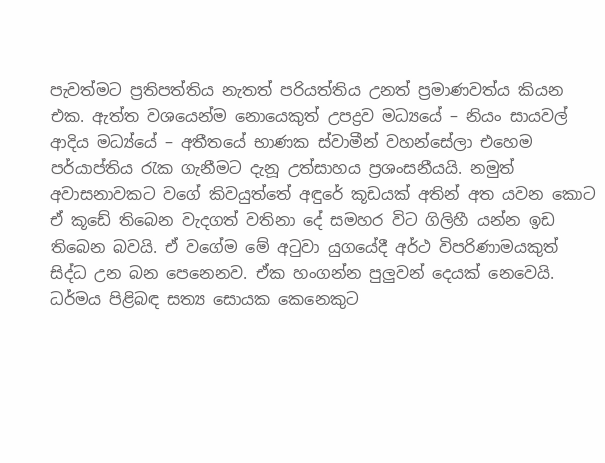පැවත්මට ප්‍රතිපත්තිය නැතත් පරියත්තිය උනත් ප්‍රමාණවත්ය කියන එක. ඇත්ත වශයෙන්ම නොයෙකුත් උපද්‍රව මධ්‍යයේ – නියං සායවල් ආදිය මධ්‍ය්යේ – අතීතයේ භාණක ස්වාමීන් වහන්සේලා එහෙම පර්යාප්තිය රැක ගැනීමට දැනූ උත්සාහය ප්‍රශංසනීයයි. නමුත් අවාසනාවකට වගේ කිවයුත්තේ අඳුරේ කූඩයක් අතින් අත යවන කොට ඒ කූඩේ තිබෙන වැදගත් වතිනා දේ සමහර විට ගිලිහී යන්න ඉඩ තිබෙන බවයි. ඒ වගේම මේ අටුවා යුගයේදී අර්ථ විපරිණාමයකුත් සිද්ධ උන බන පෙනෙනව. ඒක හංගන්න පුලුවන් දෙයක් නෙවෙයි.  ධර්මය පිළිබඳ සත්‍ය සොයක කෙනෙකුට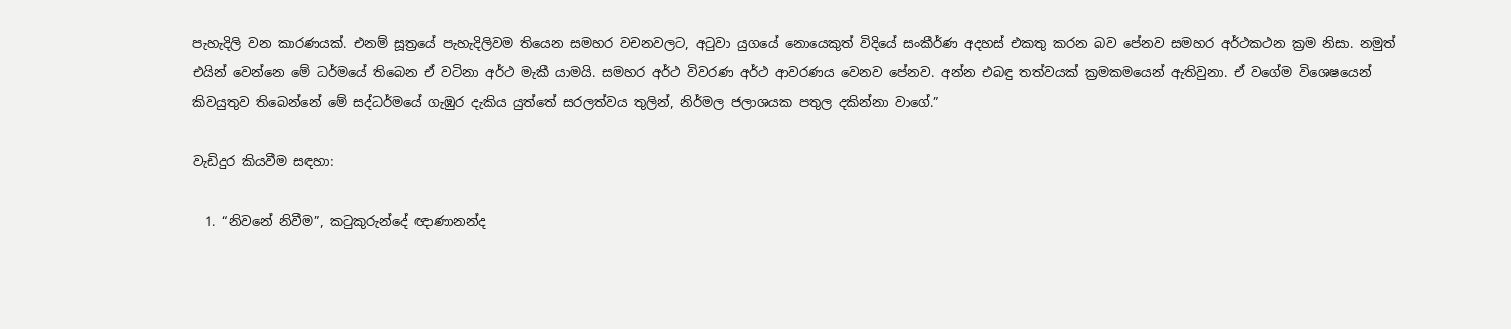පැහැදිලි වන කාරණයක්. එනම් සූත්‍රයේ පැහැදිලිවම තියෙන සමහර වචනවලට, අටුවා යුගයේ නොයෙකුත් විදියේ සංකීර්ණ අදහස් එකතු කරන බව පේනව සමහර අර්ථකථන ක්‍රම නිසා. නමුත් එයින් වෙන්නෙ මේ ධර්මයේ තිබෙන ඒ වටිනා අර්ථ මැකී යාමයි. සමහර අර්ථ විවරණ අර්ථ ආවරණය වෙනව පේනව. අන්න එබඳු තත්වයක් ක්‍රමකමයෙන් ඇතිවුනා. ඒ වගේම විශෙෂයෙන් කිවයුතුව තිබෙන්නේ මේ සද්ධර්මයේ ගැඹුර දැකිය යුත්තේ සරලත්වය තුලින්, නිර්මල ජලාශයක පතුල දකින්නා වාගේ.”

වැඩිදුර කියවීම සඳහා:

  1. “නිවනේ නිවීම”, කටුකුරුන්දේ ඥාණානන්ද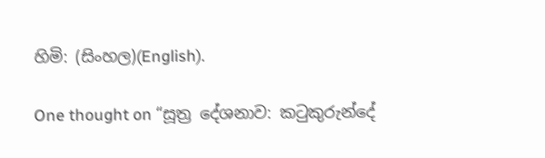හිමි: (සිංහල)(English).

One thought on “සූත්‍ර දේශනාව: කටුකුරුන්දේ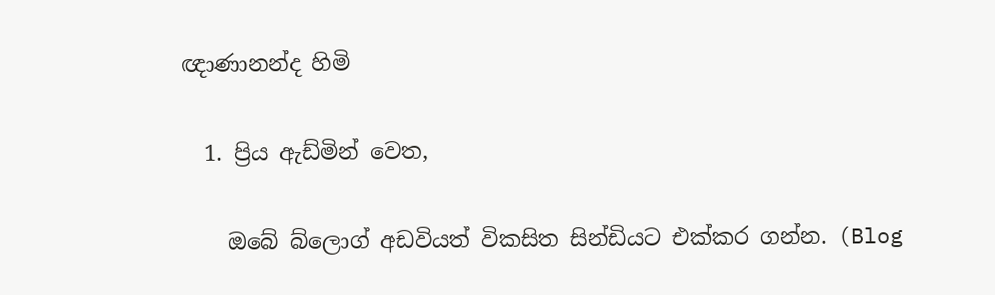ඥාණානන්ද හිමි

  1. ප්‍රිය ඇඩ්මින් වෙත,

    ඔබේ බ්ලොග් අඩවියත් විකසිත සින්ඩියට එක්කර ගන්න. (Blog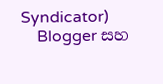Syndicator)
    Blogger සහ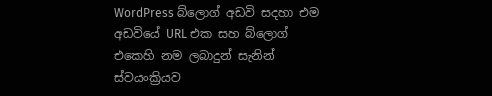WordPress බ්ලොග් අඩවි සදහා එම අඩවියේ URL එක සහ බ්ලොග් එකෙහි නම ලබාදුන් සැනින් ස්වයංක්‍රියව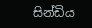සින්ඩිය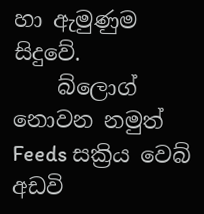හා ඇමුණුම සිදුවේ.
    බ්ලොග් නොවන නමුත් Feeds සක්‍රිය වෙබ් අඩවි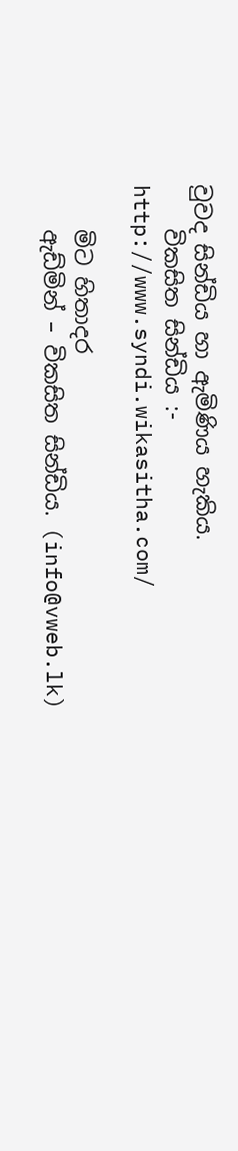වුවද සින්ඩිය හා ඇමිණිය හැකිය.
    විකසිත සින්ඩිය :- http://www.syndi.wikasitha.com/

    මිට හිතාදර
    ඇඩ්මින් – විකසිත සින්ඩිය. (info@vweb.lk)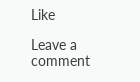Like

Leave a comment